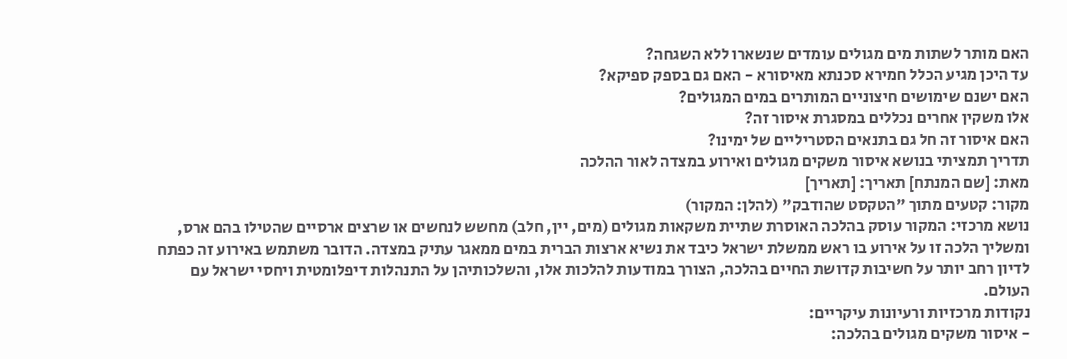האם מותר לשתות מים מגולים עומדים שנשארו ללא השגחה?
עד היכן מגיע הכלל חמירא סכנתא מאיסורא - האם גם בספק ספיקא?
האם ישנם שימושים חיצוניים המותרים במים המגולים?
אלו משקין אחרים נכללים במסגרת איסור זה?
האם איסור זה חל גם בתנאים הסטריליים של ימינו?
תדריך תמציתי בנושא איסור משקים מגולים ואירוע במצדה לאור ההלכה
מאת: [שם המנתח] תאריך: [תאריך]
מקור: קטעים מתוך "הטקסט שהודבק" (להלן: המקור)
נושא מרכזי: המקור עוסק בהלכה האוסרת שתיית משקאות מגולים (מים, יין, חלב) מחשש לנחשים או שרצים ארסיים שהטילו בהם ארס, ומשליך הלכה זו על אירוע בו ראש ממשלת ישראל כיבד את נשיא ארצות הברית במים ממאגר עתיק במצדה. הדובר משתמש באירוע זה כפתח לדיון רחב יותר על חשיבות קדושת החיים בהלכה, הצורך במודעות להלכות אלו, והשלכותיהן על התנהלות דיפלומטית ויחסי ישראל עם העולם.
נקודות מרכזיות ורעיונות עיקריים:
- איסור משקים מגולים בהלכה: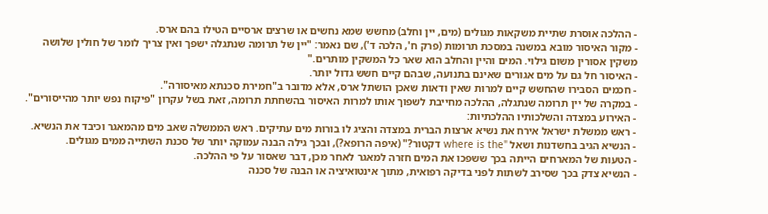- ההלכה אוסרת שתיית משקאות מגולים (מים, יין וחלב) מחשש שמא נחשים או שרצים ארסיים הטילו בהם ארס.
- מקור האיסור מובא במשנה במסכת תרומות (פרק ח', הלכה ד'), שם נאמר: "יין של תרומה שנתגלה ישפך ואין צריך לומר של חולין שלושה משקין אסורין משום גילוי. המים והיין והחלב הוא שאר כל המשקין מותרים."
- האיסור חל גם על מים אגורים שאינם בתנועה, שבהם קיים חשש גדול יותר.
- חכמים הסבירו שהחשש קיים למרות שאין ודאות שאכן הושתל ארס, אלא מדובר ב"חמירת סכנתא מאיסורה".
- במקרה של יין תרומה שנתגלה, ההלכה מחייבת לשפוך אותו למרות האיסור בהשחתת תרומה, זאת בשל עקרון "פיקוח נפש יותר מהייסורים".
- האירוע במצדה והשלכותיו ההלכתיות:
- ראש ממשלת ישראל אירח את נשיא ארצות הברית במצדה והציג לו בורות מים עתיקים. ראש הממשלה שאב מים מהמאגר וכיבד את הנשיא.
- הנשיא הגיב בחשדנות ושאל "where is the דקטור?" (איפה הרופא?), ובכך גילה הבנה עמוקה יותר של סכנת השתייה ממים מגולים.
- הטעות של המארחים הייתה בכך ששפכו את המים חזרה למאגר לאחר מכן, דבר שאסור על פי ההלכה.
- הנשיא צדק בכך שסירב לשתות לפני בדיקה רפואית, מתוך אינטואיציה או הבנה של סכנה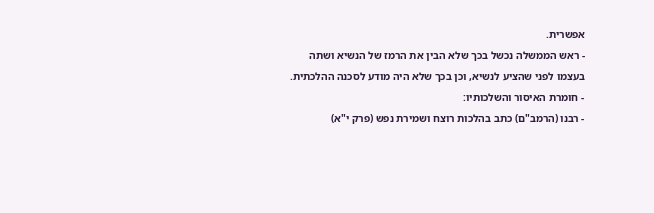אפשרית.
- ראש הממשלה נכשל בכך שלא הבין את הרמז של הנשיא ושתה בעצמו לפני שהציע לנשיא, וכן בכך שלא היה מודע לסכנה ההלכתית.
- חומרת האיסור והשלכותיו:
- רבנו (הרמב"ם) כתב בהלכות רוצח ושמירת נפש (פרק י"א)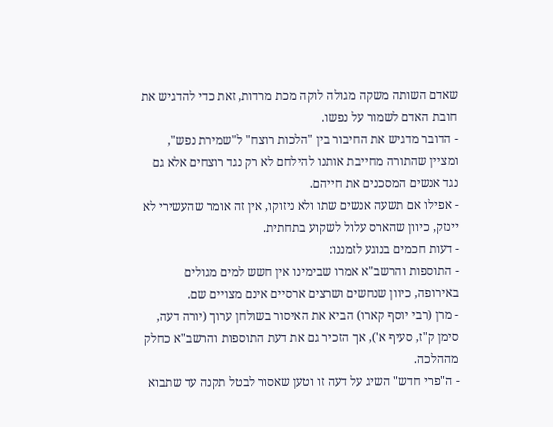שאדם השותה משקה מגולה לוקה מכת מרדות, זאת כדי להדגיש את חובת האדם לשמור על נפשו.
- הדובר מדגיש את החיבור בין "הלכות רוצח" ל"שמירת נפש", ומציין שהתורה מחייבת אותנו להילחם לא רק נגד רוצחים אלא גם נגד אנשים המסכנים את חייהם.
- אפילו אם תשעה אנשים שתו ולא ניזוקו, אין זה אומר שהעשירי לא יינזק, כיוון שהארס עלול לשקוע בתחתית.
- דעות חכמים בנוגע לזמננו:
- התוספות והרשב"א אמרו שבימינו אין חשש למים מגולים באירופה, כיוון שנחשים ושרצים ארסיים אינם מצויים שם.
- מרן (רבי יוסף קארו) הביא את האיסור בשולחן ערוך (יורה דעה, סימן ק"ז, סעיף א'), אך הזכיר גם את דעת התוספות והרשב"א כחלק מההלכה.
- ה"פרי חדש" השיג על דעה זו וטען שאסור לבטל תקנה עד שתבוא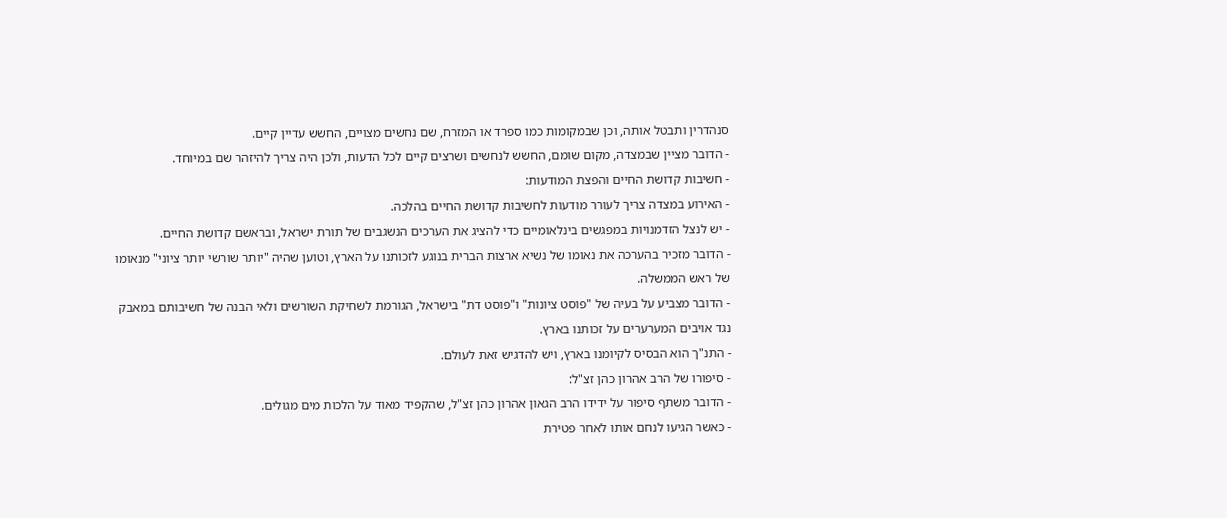סנהדרין ותבטל אותה, וכן שבמקומות כמו ספרד או המזרח, שם נחשים מצויים, החשש עדיין קיים.
- הדובר מציין שבמצדה, מקום שומם, החשש לנחשים ושרצים קיים לכל הדעות, ולכן היה צריך להיזהר שם במיוחד.
- חשיבות קדושת החיים והפצת המודעות:
- האירוע במצדה צריך לעורר מודעות לחשיבות קדושת החיים בהלכה.
- יש לנצל הזדמנויות במפגשים בינלאומיים כדי להציג את הערכים הנשגבים של תורת ישראל, ובראשם קדושת החיים.
- הדובר מזכיר בהערכה את נאומו של נשיא ארצות הברית בנוגע לזכותנו על הארץ, וטוען שהיה "יותר שורשי יותר ציוני" מנאומו של ראש הממשלה.
- הדובר מצביע על בעיה של "פוסט ציונות" ו"פוסט דת" בישראל, הגורמת לשחיקת השורשים ולאי הבנה של חשיבותם במאבק נגד אויבים המערערים על זכותנו בארץ.
- התנ"ך הוא הבסיס לקיומנו בארץ, ויש להדגיש זאת לעולם.
- סיפורו של הרב אהרון כהן זצ"ל:
- הדובר משתף סיפור על ידידו הרב הגאון אהרון כהן זצ"ל, שהקפיד מאוד על הלכות מים מגולים.
- כאשר הגיעו לנחם אותו לאחר פטירת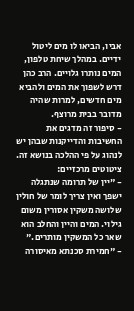אביו, הביאו לו מים ליטול ידיים. במהלך שיחת טלפון, המים נותרו גלויים. הרב כהן דרש לשפוך את המים ולהביא מים חדשים, למרות שהיה מדובר בבית מרוצף.
- סיפור זה מדגים את החשיבות והדייקנות שבהן יש לנהוג על פי ההלכה בנושא זה.
ציטוטים מרכזיים:
- "יין של תרומה שנתגלה ישפך ואין צריך לומר של חולין שלושה משקין אסורין משום גילוי. המים והיין והחלב הוא שאר כל המשקין מותרים."
- "חמירת סכנתא מאיסורה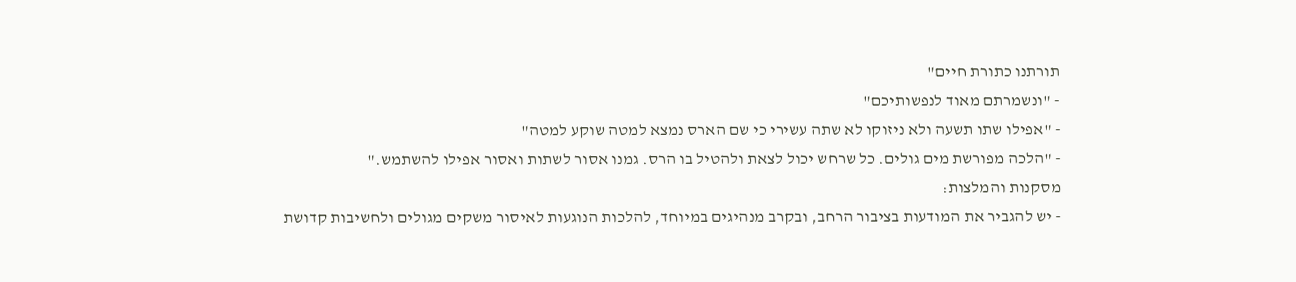תורתנו כתורת חיים"
- "ונשמרתם מאוד לנפשותיכם"
- "אפילו שתו תשעה ולא ניזוקו לא שתה עשירי כי שם הארס נמצא למטה שוקע למטה"
- "הלכה מפורשת מים גולים. כל שרחש יכול לצאת ולהטיל בו הרס. גמנו אסור לשתות ואסור אפילו להשתמש."
מסקנות והמלצות:
- יש להגביר את המודעות בציבור הרחב, ובקרב מנהיגים במיוחד, להלכות הנוגעות לאיסור משקים מגולים ולחשיבות קדושת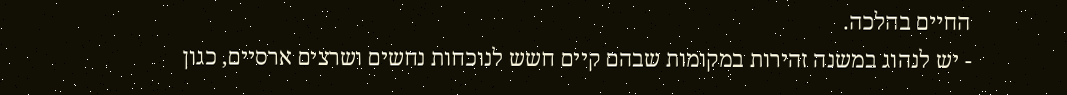החיים בהלכה.
- יש לנהוג במשנה זהירות במקומות שבהם קיים חשש לנוכחות נחשים ושרצים ארסיים, כגון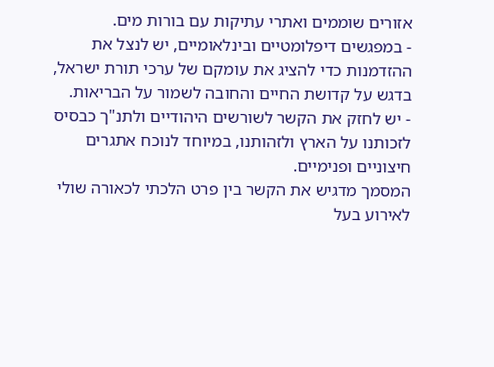אזורים שוממים ואתרי עתיקות עם בורות מים.
- במפגשים דיפלומטיים ובינלאומיים, יש לנצל את ההזדמנות כדי להציג את עומקם של ערכי תורת ישראל, בדגש על קדושת החיים והחובה לשמור על הבריאות.
- יש לחזק את הקשר לשורשים היהודיים ולתנ"ך כבסיס לזכותנו על הארץ ולזהותנו, במיוחד לנוכח אתגרים חיצוניים ופנימיים.
המסמך מדגיש את הקשר בין פרט הלכתי לכאורה שולי לאירוע בעל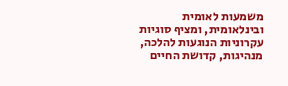משמעות לאומית ובינלאומית, ומציף סוגיות עקרוניות הנוגעות להלכה, מנהיגות, קדושת החיים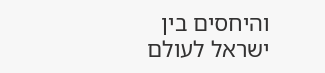והיחסים בין ישראל לעולם